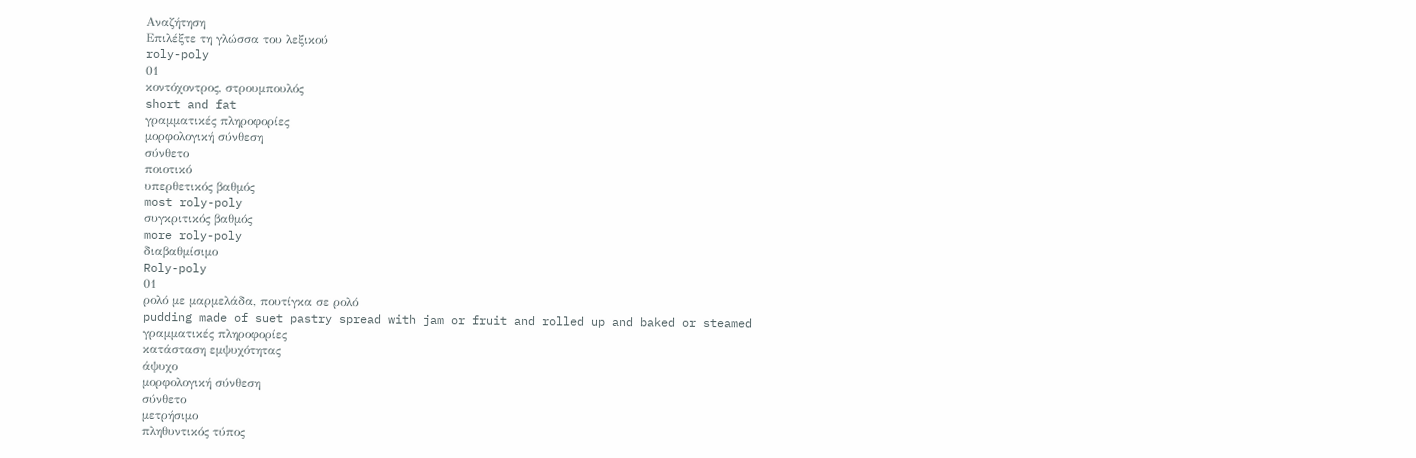Αναζήτηση
Επιλέξτε τη γλώσσα του λεξικού
roly-poly
01
κοντόχοντρος, στρουμπουλός
short and fat
γραμματικές πληροφορίες
μορφολογική σύνθεση
σύνθετο
ποιοτικό
υπερθετικός βαθμός
most roly-poly
συγκριτικός βαθμός
more roly-poly
διαβαθμίσιμο
Roly-poly
01
ρολό με μαρμελάδα, πουτίγκα σε ρολό
pudding made of suet pastry spread with jam or fruit and rolled up and baked or steamed
γραμματικές πληροφορίες
κατάσταση εμψυχότητας
άψυχο
μορφολογική σύνθεση
σύνθετο
μετρήσιμο
πληθυντικός τύπος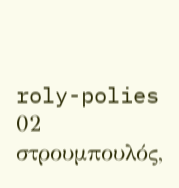roly-polies
02
στρουμπουλός,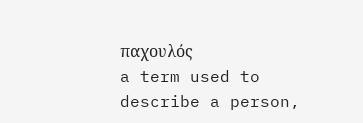παχουλός
a term used to describe a person,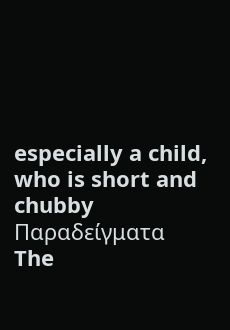especially a child, who is short and chubby
Παραδείγματα
The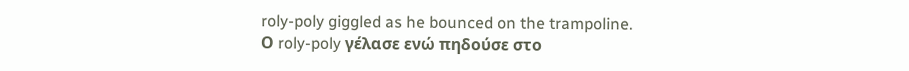roly-poly giggled as he bounced on the trampoline.
Ο roly-poly γέλασε ενώ πηδούσε στο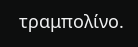τραμπολίνο.